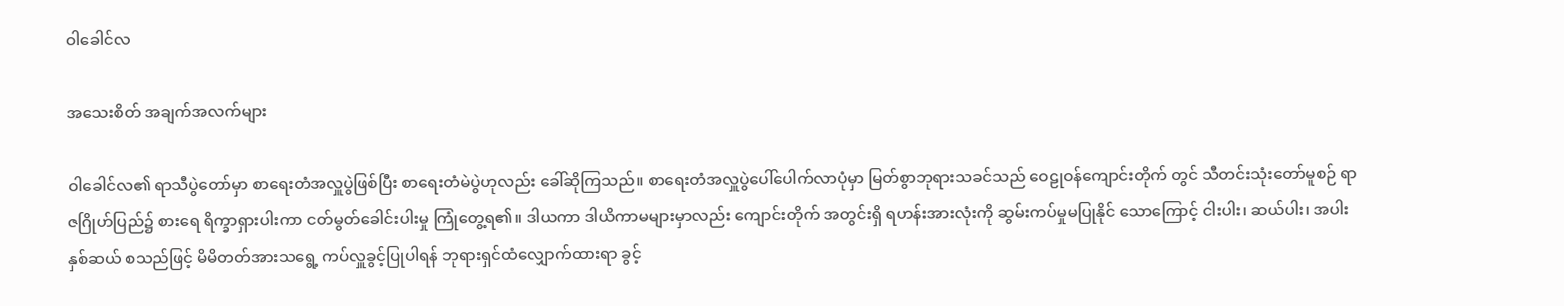ဝါခေါင်လ

အသေးစိတ် အချက်အလက်များ

ဝါခေါင်လ၏ ရာသီပွဲတော်မှာ စာရေးတံအလှူပွဲဖြစ်ပြီး စာရေးတံမဲပွဲဟုလည်း ခေါ်ဆိုကြသည်။ စာရေးတံအလှူပွဲပေါ်ပေါက်လာပုံမှာ မြတ်စွာဘုရားသခင်သည် ဝေဠုဝန်ကျောင်းတိုက် တွင် သီတင်းသုံးတော်မူစဉ် ရာဇဂြိုဟ်ပြည်၌ စားရေ ရိက္ခာရှားပါးကာ ငတ်မွတ်ခေါင်းပါးမှု ကြုံတွေ့ရ၏။ ဒါယကာ ဒါယိကာမများမှာလည်း ကျောင်းတိုက် အတွင်းရှိ ရဟန်းအားလုံးကို ဆွမ်းကပ်မှုမပြုနိုင် သောကြောင့် ငါးပါး၊ ဆယ်ပါး၊ အပါးနှစ်ဆယ် စသည်ဖြင့် မိမိတတ်အားသရွေ့ ကပ်လှူခွင့်ပြုပါရန် ဘုရားရှင်ထံလျှောက်ထားရာ ခွင့်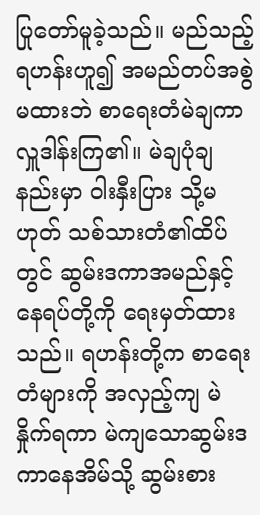ပြုတော်မူခဲ့သည်။ မည်သည့်ရဟန်းဟူ၍ အမည်တပ်အစွဲမထားဘဲ စာရေးတံမဲချကာ လှူဒါန်းကြ၏။ မဲချပုံချနည်းမှာ ဝါးနှီးပြား သို့မဟုတ် သစ်သားတံ၏ထိပ်တွင် ဆွမ်းဒကာအမည်နှင့် နေရပ်တို့ကို ရေးမှတ်ထား သည်။ ရဟန်းတို့က စာရေးတံများကို အလှည့်ကျ မဲနှိုက်ရကာ မဲကျသောဆွမ်းဒကာနေအိမ်သို့ ဆွမ်းစား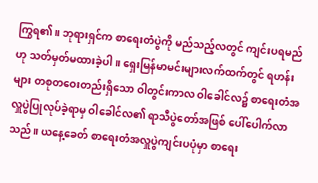ကြွရ၏။ ဘုရားရှင်က စာရေးတံပွဲကို မည်သည့်လတွင် ကျင်းပရမည်ဟု သတ်မှတ်မထားခဲ့ပါ။ ရှေးမြန်မာမင်းများလက်ထက်တွင် ရဟန်းများ တစုတဝေးတည်းရှိသော ဝါတွင်းကာလ ဝါခေါင်လ၌ စာရေးတံအလှူပွဲပြုလုပ်ခဲ့ရာမှ ဝါခေါင်လ၏ ရာသီပွဲတော်အဖြစ် ပေါ်ပေါက်လာသည်။ ယနေ့ခေတ် စာရေးတံအလှူပွဲကျင်းပပုံမှာ စာရေး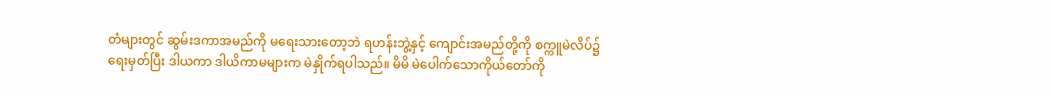တံများတွင် ဆွမ်းဒကာအမည်ကို မရေးသားတော့ဘဲ ရဟန်းဘွဲ့နှင့် ကျောင်းအမည်တို့ကို စက္ကူမဲလိပ်၌ ရေးမှတ်ပြီး ဒါယကာ ဒါယိကာမများက မဲနှိုက်ရပါသည်။ မိမိ မဲပေါက်သောကိုယ်တော်ကို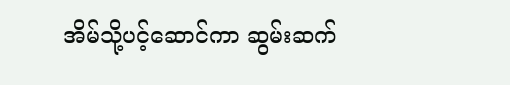အိမ်သို့ပင့်ဆောင်ကာ ဆွမ်းဆက်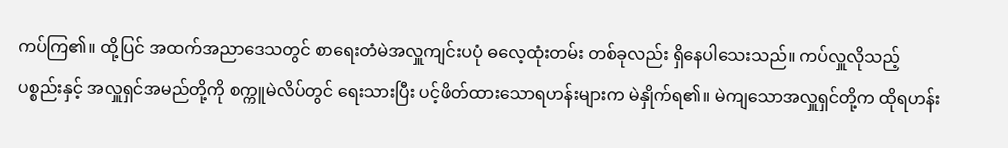ကပ်ကြ၏။ ထို့ပြင် အထက်အညာဒေသတွင် စာရေးတံမဲအလှူကျင်းပပုံ ဓလေ့ထုံးတမ်း တစ်ခုလည်း ရှိနေပါသေးသည်။ ကပ်လှူလိုသည့် ပစ္စည်းနှင့် အလှူရှင်အမည်တို့ကို စက္ကူမဲလိပ်တွင် ရေးသားပြီး ပင့်ဖိတ်ထားသောရဟန်းများက မဲနှိုက်ရ၏။ မဲကျသောအလှူရှင်တို့က ထိုရဟန်း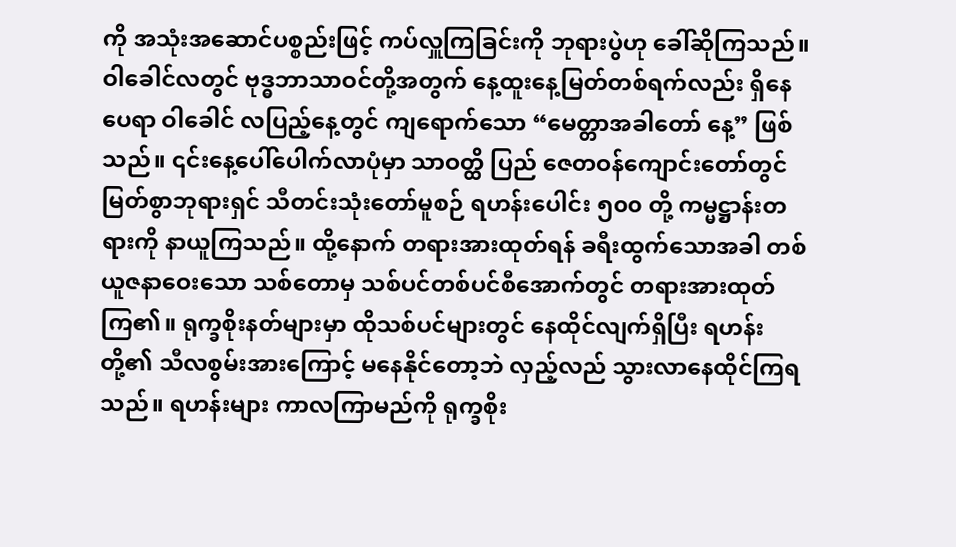ကို အသုံးအဆောင်ပစ္စည်းဖြင့် ကပ်လှူကြခြင်းကို ဘုရားပွဲဟု ခေါ်ဆိုကြသည်။
ဝါခေါင်လတွင် ဗုဒ္ဓဘာသာဝင်တို့အတွက် နေ့ထူးနေ့မြတ်တစ်ရက်လည်း ရှိနေပေရာ ဝါခေါင် လပြည့်နေ့တွင် ကျရောက်သော “မေတ္တာအခါတော် နေ့” ဖြစ်သည်။ ၎င်းနေ့ပေါ်ပေါက်လာပုံမှာ သာဝတ္ထိ ပြည် ဇေတဝန်ကျောင်းတော်တွင် မြတ်စွာဘုရားရှင် သီတင်းသုံးတော်မူစဉ် ရဟန်းပေါင်း ၅၀၀ တို့ ကမ္မဋ္ဌာန်းတရားကို နာယူကြသည်။ ထို့နောက် တရားအားထုတ်ရန် ခရီးထွက်သောအခါ တစ်ယူဇနာဝေးသော သစ်တောမှ သစ်ပင်တစ်ပင်စီအောက်တွင် တရားအားထုတ်ကြ၏။ ရုက္ခစိုးနတ်များမှာ ထိုသစ်ပင်များတွင် နေထိုင်လျက်ရှိပြီး ရဟန်းတို့၏ သီလစွမ်းအားကြောင့် မနေနိုင်တော့ဘဲ လှည့်လည် သွားလာနေထိုင်ကြရသည်။ ရဟန်းများ ကာလကြာမည်ကို ရုက္ခစိုး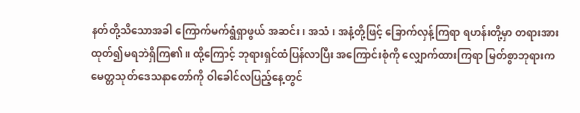နတ်တို့သိသောအခါ ကြောက်မက်ရွံရှာဖွယ် အဆင်း၊ အသံ၊ အနံ့တို့ဖြင့် ခြောက်လှန့်ကြရာ ရဟန်းတို့မှာ တရားအားထုတ်၍မရဘဲရှိကြ၏။ ထို့ကြောင့် ဘုရားရှင်ထံပြန်လာပြီး အကြောင်းစုံကို လျှောက်ထားကြရာ မြတ်စွာဘုရားက မေတ္တသုတ်ဒေသနာတော်ကို ဝါခေါင်လပြည့်နေ့တွင်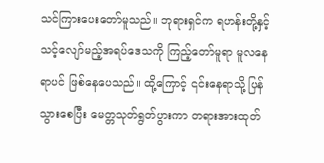သင်ကြားပေးတော်မူသည်။ ဘုရားရှင်က ရဟန်းတို့နှင့် သင့်လျော်မည့်အရပ်ဒေသကို ကြည့်တော်မူရာ မူလနေရာပင် ဖြစ်နေပေသည်။ ထို့ကြောင့် ၎င်းနေရာသို့ ပြန်သွားစေပြီး မေတ္တသုတ်ရွတ်ပွားကာ တရားအားထုတ်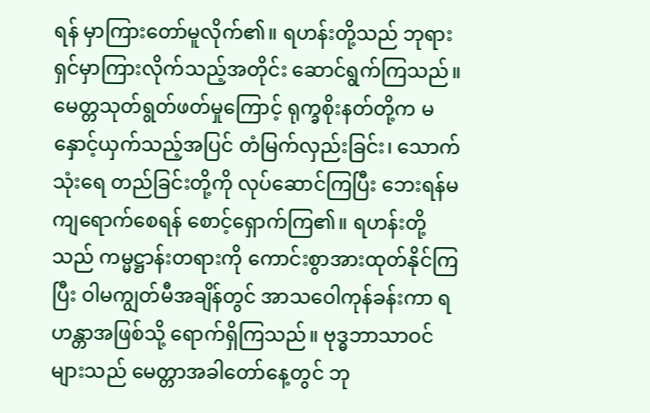ရန် မှာကြားတော်မူလိုက်၏။ ရဟန်းတို့သည် ဘုရားရှင်မှာကြားလိုက်သည့်အတိုင်း ဆောင်ရွက်ကြသည်။ မေတ္တသုတ်ရွတ်ဖတ်မှုကြောင့် ရုက္ခစိုးနတ်တို့က မနှောင့်ယှက်သည့်အပြင် တံမြက်လှည်းခြင်း၊ သောက်သုံးရေ တည်ခြင်းတို့ကို လုပ်ဆောင်ကြပြီး ဘေးရန်မကျရောက်စေရန် စောင့်ရှောက်ကြ၏။ ရဟန်းတို့သည် ကမ္မဋ္ဌာန်းတရားကို ကောင်းစွာအားထုတ်နိုင်ကြပြီး ဝါမကျွတ်မီအချိန်တွင် အာသဝေါကုန်ခန်းကာ ရဟန္တာအဖြစ်သို့ ရောက်ရှိကြသည်။ ဗုဒ္ဓဘာသာဝင် များသည် မေတ္တာအခါတော်နေ့တွင် ဘု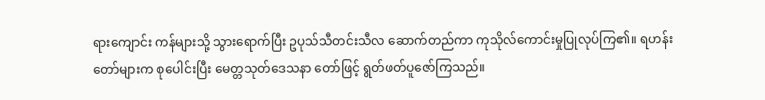ရားကျောင်း ကန်များသို့ သွားရောက်ပြီး ဥပုသ်သီတင်းသီလ ဆောက်တည်ကာ ကုသိုလ်ကောင်းမှုပြုလုပ်ကြ၏။ ရဟန်းတော်များက စုပေါင်းပြီး မေတ္တသုတ်ဒေသနာ တော်ဖြင့် ရွတ်ဖတ်ပူဇော်ကြသည်။